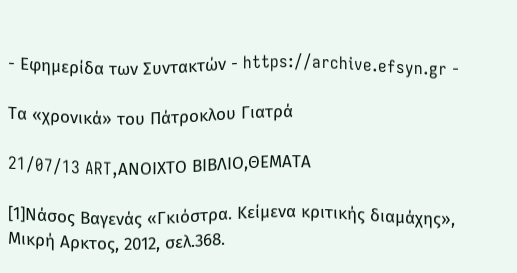- Εφημερίδα των Συντακτών - https://archive.efsyn.gr -

Τα «χρονικά» του Πάτροκλου Γιατρά

21/07/13 ART,ΑΝΟΙΧΤΟ ΒΙΒΛΙΟ,ΘΕΜΑΤΑ

[1]Νάσος Βαγενάς «Γκιόστρα. Κείμενα κριτικής διαμάχης», Μικρή Αρκτος, 2012, σελ.368.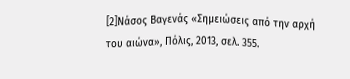[2]Νάσος Βαγενάς «Σημειώσεις από την αρχή του αιώνα», Πόλις, 2013, σελ. 355.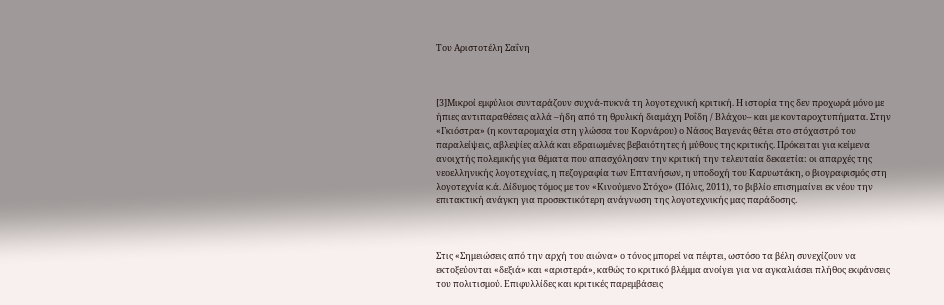Του Αριστοτέλη Σαΐνη



[3]Μικροί εμφύλιοι συνταράζουν συχνά-πυκνά τη λογοτεχνική κριτική. Η ιστορία της δεν προχωρά μόνο με ήπιες αντιπαραθέσεις αλλά –ήδη από τη θρυλική διαμάχη Ροΐδη / Βλάχου– και με κονταροχτυπήματα. Στην «Γκιόστρα» (η κονταρομαχία στη γλώσσα του Κορνάρου) ο Νάσος Βαγενάς θέτει στο στόχαστρό του παραλείψεις, αβλεψίες αλλά και εδραιωμένες βεβαιότητες ή μύθους της κριτικής. Πρόκειται για κείμενα ανοιχτής πολεμικής για θέματα που απασχόλησαν την κριτική την τελευταία δεκαετία: οι απαρχές της νεοελληνικής λογοτεχνίας, η πεζογραφία των Επτανήσων, η υποδοχή του Καρυωτάκη, ο βιογραφισμός στη λογοτεχνία κ.ά. Δίδυμος τόμος με τον «Κινούμενο Στόχο» (Πόλις, 2011), το βιβλίο επισημαίνει εκ νέου την επιτακτική ανάγκη για προσεκτικότερη ανάγνωση της λογοτεχνικής μας παράδοσης.



Στις «Σημειώσεις από την αρχή του αιώνα» ο τόνος μπορεί να πέφτει, ωστόσο τα βέλη συνεχίζουν να εκτοξεύονται «δεξιά» και «αριστερά», καθώς το κριτικό βλέμμα ανοίγει για να αγκαλιάσει πλήθος εκφάνσεις του πολιτισμού. Επιφυλλίδες και κριτικές παρεμβάσεις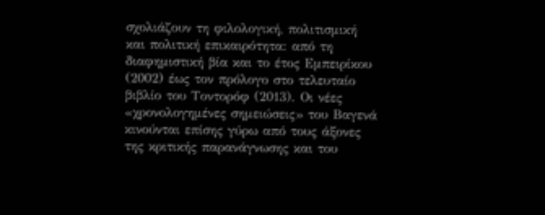σχολιάζουν τη φιλολογική, πολιτισμική και πολιτική επικαιρότητα: από τη διαφημιστική βία και το έτος Εμπειρίκου (2002) έως τον πρόλογο στο τελευταίο βιβλίο του Τοντορόφ (2013). Οι νέες «χρονολογημένες σημειώσεις» του Βαγενά κινούνται επίσης γύρω από τους άξονες της κριτικής παρανάγνωσης και του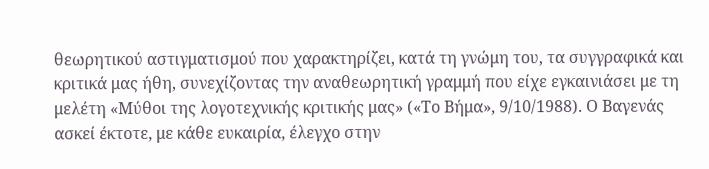θεωρητικού αστιγματισμού που χαρακτηρίζει, κατά τη γνώμη του, τα συγγραφικά και κριτικά μας ήθη, συνεχίζοντας την αναθεωρητική γραμμή που είχε εγκαινιάσει με τη μελέτη «Μύθοι της λογοτεχνικής κριτικής μας» («Το Βήμα», 9/10/1988). Ο Βαγενάς ασκεί έκτοτε, με κάθε ευκαιρία, έλεγχο στην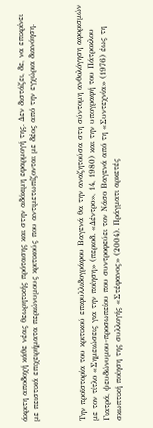άκριτη αποδοχή κάθε νέας θεωρητικής πρότασης και στην αδόκιμη εφαρμογή της. Δεν διστάζει, δε, να επικρίνει με πειστικά επιχειρήματα περιώνυμους κριτικούς που αντιμετωπίζονται με δέος από την εγχώρια διανόηση.



Την προϊστορία του κριτικού επιφυλλιδογράφου Βαγενά θα την αναζητούσα στη σύντομη ανθολόγηση αφορισμών με τον τίτλο «Σημειώσεις για την ποίηση» (περιοδ. «Δέντρο», 14, 1980) και την υπογραφή του Πάτροκλου Γιατρά, ψευδώνυμου-προσωπείου που συντροφεύει τον Νάσο Βαγενά από τη «Συντεχνία» (1976) έως τη σκωπτική ποίηση της συλλογής «Στέφανος» (2004). Πράγματι αρκετές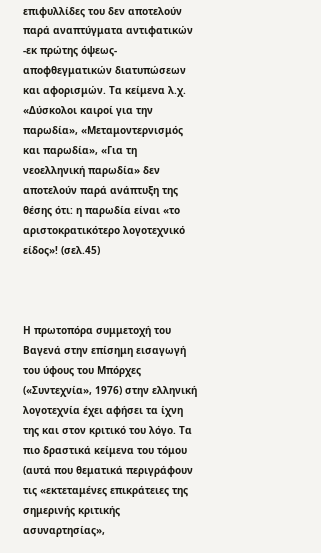επιφυλλίδες του δεν αποτελούν παρά αναπτύγματα αντιφατικών -εκ πρώτης όψεως- αποφθεγματικών διατυπώσεων και αφορισμών. Τα κείμενα λ.χ. «Δύσκολοι καιροί για την παρωδία», «Μεταμοντερνισμός και παρωδία», «Για τη νεοελληνική παρωδία» δεν αποτελούν παρά ανάπτυξη της θέσης ότι: η παρωδία είναι «το αριστοκρατικότερο λογοτεχνικό είδος»! (σελ.45)



Η πρωτοπόρα συμμετοχή του Βαγενά στην επίσημη εισαγωγή του ύφους του Μπόρχες («Συντεχνία», 1976) στην ελληνική λογοτεχνία έχει αφήσει τα ίχνη της και στον κριτικό του λόγο. Τα πιο δραστικά κείμενα του τόμου (αυτά που θεματικά περιγράφουν τις «εκτεταμένες επικράτειες της σημερινής κριτικής ασυναρτησίας»,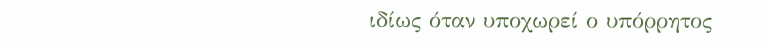ιδίως όταν υποχωρεί ο υπόρρητος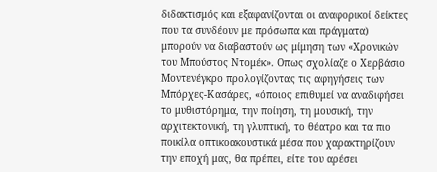διδακτισμός και εξαφανίζονται οι αναφορικοί δείκτες που τα συνδέουν με πρόσωπα και πράγματα) μπορούν να διαβαστούν ως μίμηση των «Χρονικών του Μπούστος Ντομέκ». Οπως σχολίαζε ο Χερβάσιο Μοντενέγκρο προλογίζοντας τις αφηγήσεις των Μπόρχες-Κασάρες, «όποιος επιθυμεί να αναδιφήσει το μυθιστόρημα, την ποίηση, τη μουσική, την αρχιτεκτονική, τη γλυπτική, το θέατρο και τα πιο ποικίλα οπτικοακουστικά μέσα που χαρακτηρίζουν την εποχή μας, θα πρέπει, είτε του αρέσει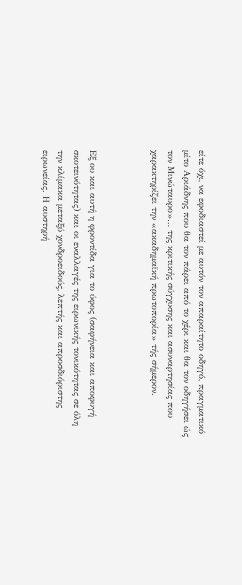είτε όχι, να εφοδιαστεί με αυτόν τον απαραίτητο οδηγό, πραγματικό μίτο Αριάδνης που θα τον πάρει από το χέρι και θα τον οδηγήσει ώς τον Μινώταυρο»… της κριτικής σύγχυσης και ασυναρτησίας που χαρακτηρίζει την «ακαδημαϊκή πρωτοπορία» τής σήμερον.



Εξ ου και αυτή η φροντίδα για το ύφος (σαφήνεια και αποφυγή σκοτεινότητας) και οι εναλλαγές της ειρωνικής τονικότητας σε όλη την κλίμακα μεταξύ χονδροειδούς, λεπτής και απροσδιόριστης ειρωνείας. Η αυστηρή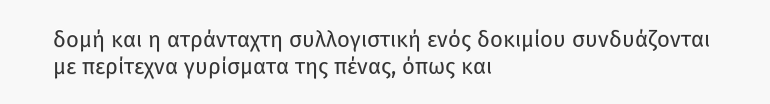δομή και η ατράνταχτη συλλογιστική ενός δοκιμίου συνδυάζονται με περίτεχνα γυρίσματα της πένας, όπως και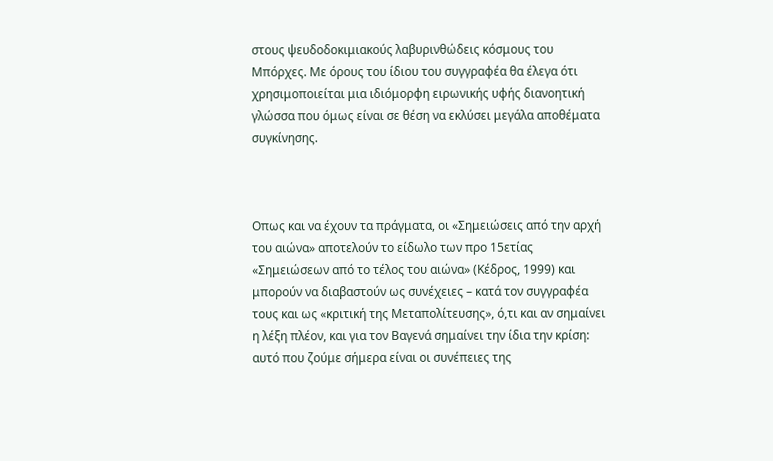στους ψευδοδοκιμιακούς λαβυρινθώδεις κόσμους του Μπόρχες. Με όρους του ίδιου του συγγραφέα θα έλεγα ότι χρησιμοποιείται μια ιδιόμορφη ειρωνικής υφής διανοητική γλώσσα που όμως είναι σε θέση να εκλύσει μεγάλα αποθέματα συγκίνησης.



Οπως και να έχουν τα πράγματα, οι «Σημειώσεις από την αρχή του αιώνα» αποτελούν το είδωλο των προ 15ετίας «Σημειώσεων από το τέλος του αιώνα» (Κέδρος, 1999) και μπορούν να διαβαστούν ως συνέχειες – κατά τον συγγραφέα τους και ως «κριτική της Μεταπολίτευσης», ό,τι και αν σημαίνει η λέξη πλέον, και για τον Βαγενά σημαίνει την ίδια την κρίση: αυτό που ζούμε σήμερα είναι οι συνέπειες της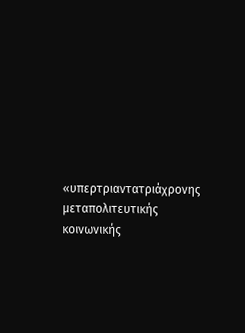«υπερτριαντατριάχρονης μεταπολιτευτικής κοινωνικής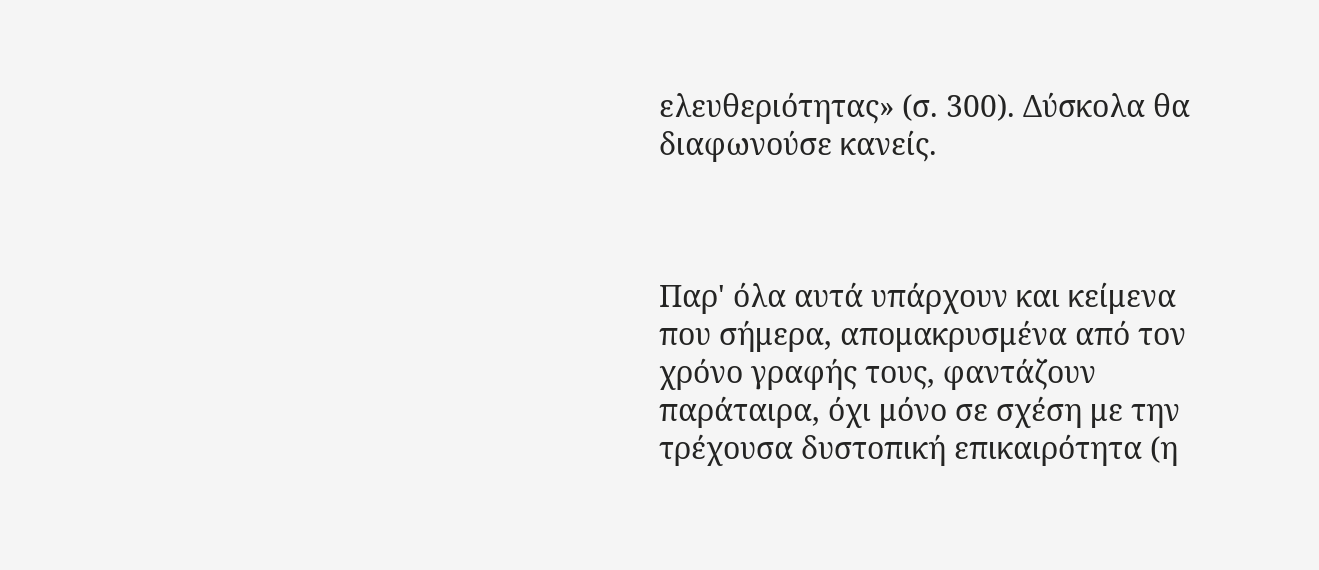ελευθεριότητας» (σ. 300). Δύσκολα θα διαφωνούσε κανείς.



Παρ' όλα αυτά υπάρχουν και κείμενα που σήμερα, απομακρυσμένα από τον χρόνο γραφής τους, φαντάζουν παράταιρα, όχι μόνο σε σχέση με την τρέχουσα δυστοπική επικαιρότητα (η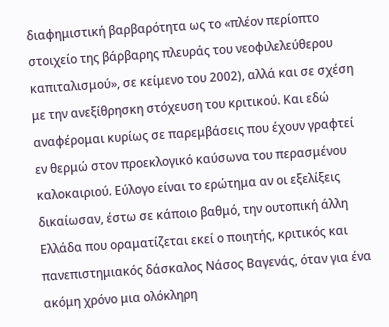διαφημιστική βαρβαρότητα ως το «πλέον περίοπτο στοιχείο της βάρβαρης πλευράς του νεοφιλελεύθερου καπιταλισμού», σε κείμενο του 2002), αλλά και σε σχέση με την ανεξίθρησκη στόχευση του κριτικού. Και εδώ αναφέρομαι κυρίως σε παρεμβάσεις που έχουν γραφτεί εν θερμώ στον προεκλογικό καύσωνα του περασμένου καλοκαιριού. Εύλογο είναι το ερώτημα αν οι εξελίξεις δικαίωσαν, έστω σε κάποιο βαθμό, την ουτοπική άλλη Ελλάδα που οραματίζεται εκεί ο ποιητής, κριτικός και πανεπιστημιακός δάσκαλος Νάσος Βαγενάς, όταν για ένα ακόμη χρόνο μια ολόκληρη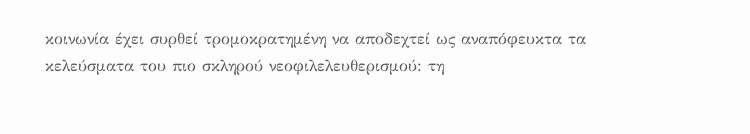κοινωνία έχει συρθεί τρομοκρατημένη να αποδεχτεί ως αναπόφευκτα τα κελεύσματα του πιο σκληρού νεοφιλελευθερισμού: τη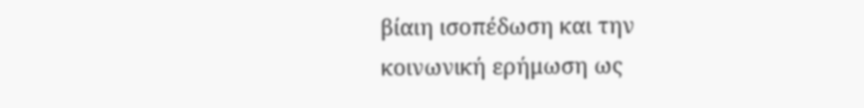βίαιη ισοπέδωση και την κοινωνική ερήμωση ως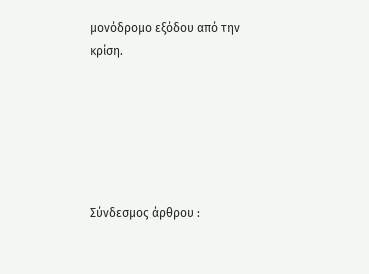μονόδρομο εξόδου από την κρίση.






Σύνδεσμος άρθρου :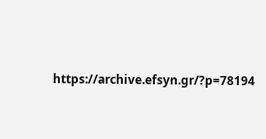https://archive.efsyn.gr/?p=78194